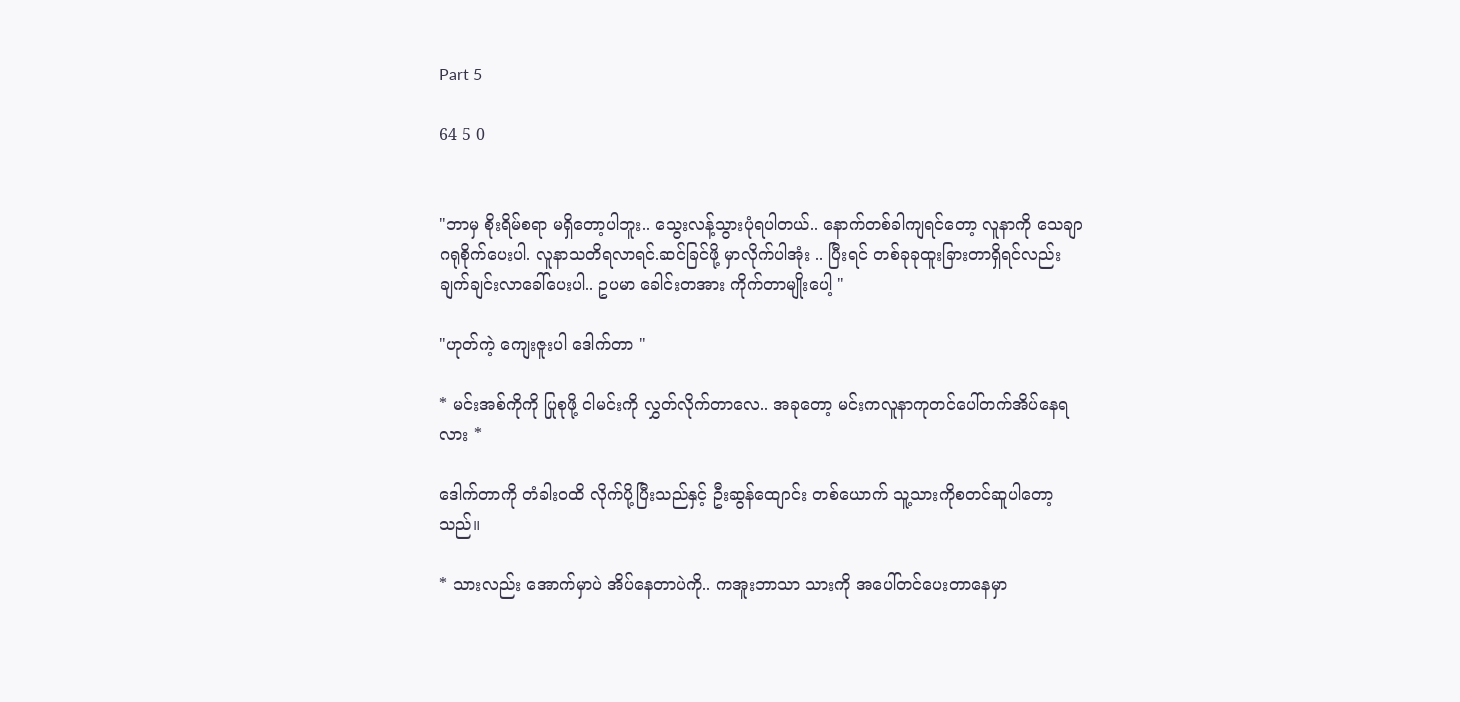Part 5

64 5 0


"ဘာမှ စိုးရိမ်စရာ မရှိတော့ပါဘူး.. သွေးလန့်သွားပုံရပါတယ်.. နောက်တစ်ခါကျရင်တော့ လူနာကို သေချာဂရုစိုက်ပေးပါ. လူနာသတိရလာရင်.ဆင်ခြင်ဖို့ မှာလိုက်ပါအုံး .. ပြီးရင် တစ်ခုခုထူးခြားတာရှိရင်လည်း ချက်ချင်းလာခေါ်ပေးပါ.. ဥပမာ ခေါင်းတအား ကိုက်တာမျိုးပေါ့ "

"ဟုတ်ကဲ့ ကျေးဇူးပါ ဒေါက်တာ "

* မင်းအစ်ကိုကို ပြုစုဖို့ ငါမင်းကို လွှတ်လိုက်တာလေ.. အခုတော့ မင်းကလူနာကုတင်ပေါ်တက်အိပ်နေရလား *

ဒေါက်တာကို တံခါးဝထိ လိုက်ပို့ပြီးသည်နှင့် ဦးဆွန်ထျောင်း တစ်ယောက် သူ့သားကိုစတင်ဆူပါတော့သည်။

* သားလည်း အောက်မှာပဲ အိပ်နေတာပဲကို.. ကအူးဘာသာ သားကို အပေါ်တင်ပေးတာနေမှာ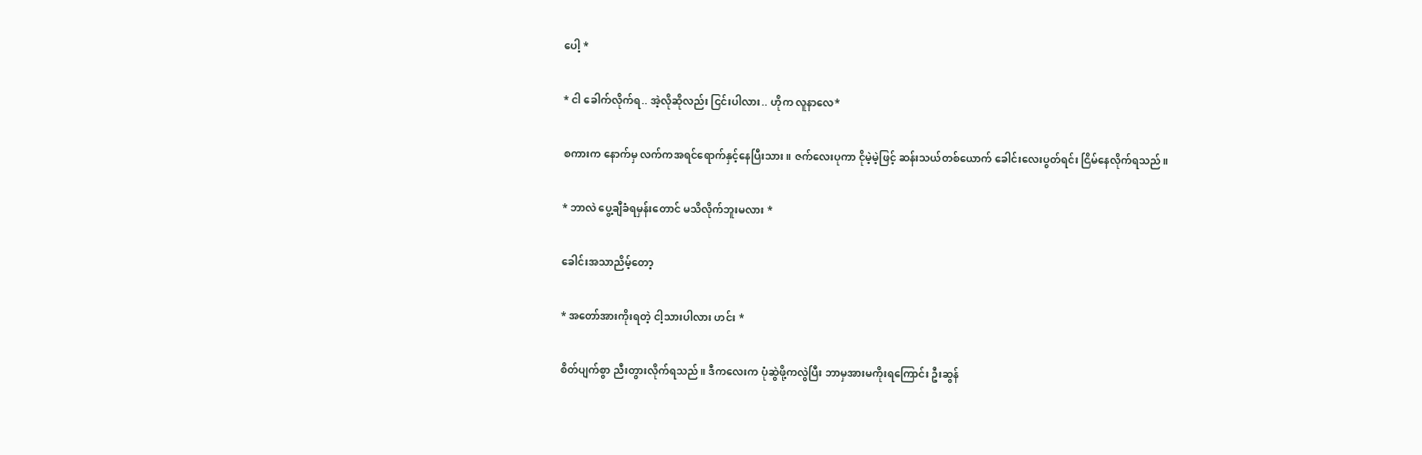ပေါ့ *

* ငါ ခေါက်လိုက်ရ.. အဲ့လိုဆိုလည်း ငြင်းပါလား.. ဟိုက လူနာလေ*

စကားက နောက်မှ လက်ကအရင်ရောက်နှင့်နေပြီးသား။ ဇက်လေးပုကာ ငိုမဲ့မဲ့ဖြင့် ဆန်းသယ်တစ်ယောက် ခေါင်းလေးပွတ်ရင်း ငြိမ်နေလိုက်ရသည်။

* ဘာလဲ ပွေ့ချီခံရမှန်းတောင် မသိလိုက်ဘူးမလား *

ခေါင်းအသာညိမ့်တော့

* အတော်အားကိုးရတဲ့ ငါ့သားပါလား ဟင်း *

စိတ်ပျက်စွာ ညီးတွားလိုက်ရသည်။ ဒီကလေးက ပုံဆွဲဖို့ကလွဲပြီး ဘာမှအားမကိုးရကြောင်း ဦးဆွန်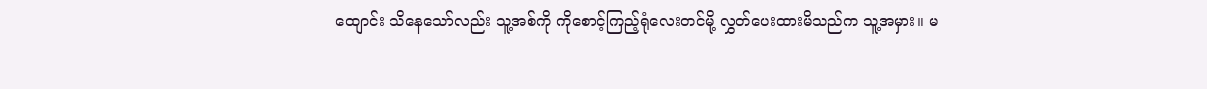ထျောင်း သိနေသော်လည်း သူ့အစ်ကို ကိုစောင့်ကြည့်ရုံလေးတင်မို့ လွှတ်ပေးထားမိသည်က သူ့အမှား။ မ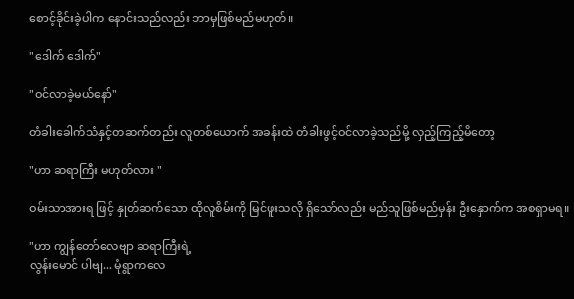စောင့်ခိုင်းခဲ့ပါက နောင်းသည်လည်း ဘာမှဖြစ်မည်မဟုတ်။

"ဒေါက် ဒေါက်"

"ဝင်လာခဲ့မယ်နော်"

တံခါးခေါက်သံနှင့်တဆက်တည်း လူတစ်ယောက် အခန်းထဲ တံခါးဖွင့်ဝင်လာခဲ့သည်မို့ လှည့်ကြည့်မိတော့

"ဟာ ဆရာကြီး မဟုတ်လား "

ဝမ်းသာအားရ ဖြင့် နှုတ်ဆက်သော ထိုလူစိမ်းကို မြင်ဖူးသလို ရှိသော်လည်း မည်သူဖြစ်မည်မှန်း ဦးနှောက်က အစရှာမရ။

"ဟာ ကျွန်တော်လေဗျာ ဆရာကြီးရဲ့
လွန်းမောင် ပါဗျ... မုံရွာကလေ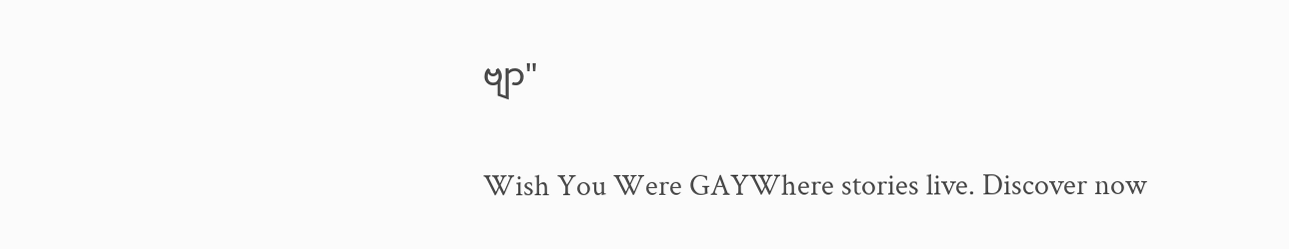ဗျာ"

Wish You Were GAYWhere stories live. Discover now